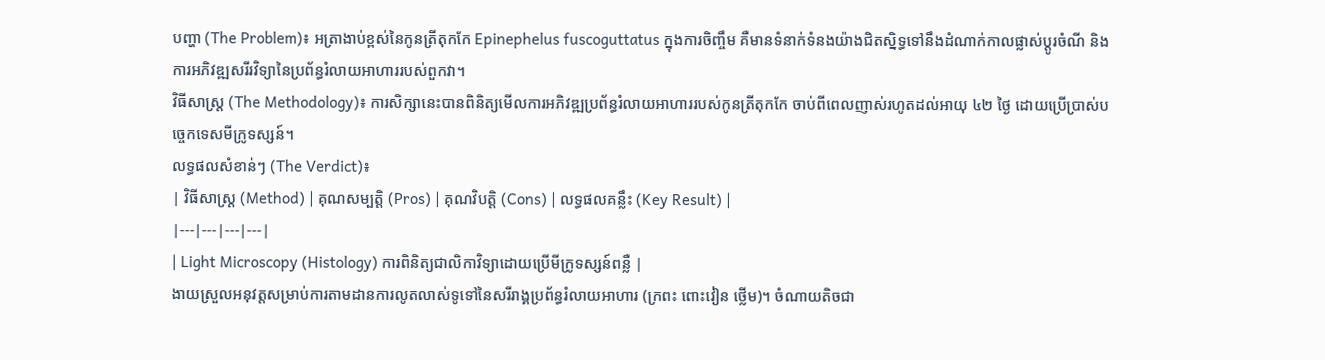បញ្ហា (The Problem)៖ អត្រាងាប់ខ្ពស់នៃកូនត្រីតុកកែ Epinephelus fuscoguttatus ក្នុងការចិញ្ចឹម គឺមានទំនាក់ទំនងយ៉ាងជិតស្និទ្ធទៅនឹងដំណាក់កាលផ្លាស់ប្តូរចំណី និងការអភិវឌ្ឍសរីរវិទ្យានៃប្រព័ន្ធរំលាយអាហាររបស់ពួកវា។
វិធីសាស្ត្រ (The Methodology)៖ ការសិក្សានេះបានពិនិត្យមើលការអភិវឌ្ឍប្រព័ន្ធរំលាយអាហាររបស់កូនត្រីតុកកែ ចាប់ពីពេលញាស់រហូតដល់អាយុ ៤២ ថ្ងៃ ដោយប្រើប្រាស់បច្ចេកទេសមីក្រូទស្សន៍។
លទ្ធផលសំខាន់ៗ (The Verdict)៖
| វិធីសាស្ត្រ (Method) | គុណសម្បត្តិ (Pros) | គុណវិបត្តិ (Cons) | លទ្ធផលគន្លឹះ (Key Result) |
|---|---|---|---|
| Light Microscopy (Histology) ការពិនិត្យជាលិកាវិទ្យាដោយប្រើមីក្រូទស្សន៍ពន្លឺ |
ងាយស្រួលអនុវត្តសម្រាប់ការតាមដានការលូតលាស់ទូទៅនៃសរីរាង្គប្រព័ន្ធរំលាយអាហារ (ក្រពះ ពោះវៀន ថ្លើម)។ ចំណាយតិចជា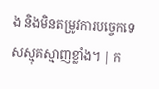ង និងមិនតម្រូវការបច្ចេកទេសស្មុគស្មាញខ្លាំង។ | ក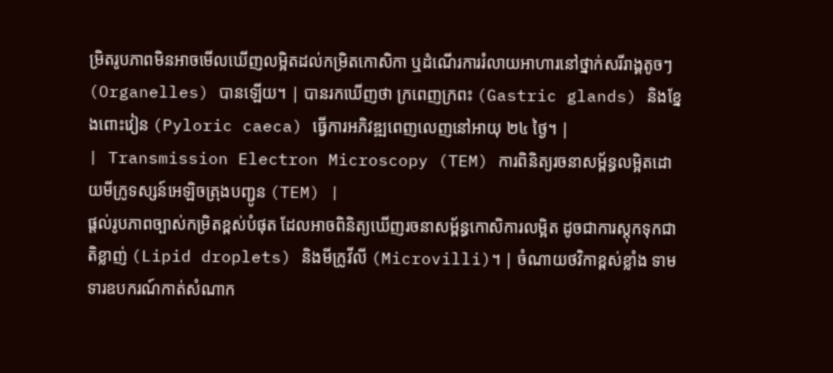ម្រិតរូបភាពមិនអាចមើលឃើញលម្អិតដល់កម្រិតកោសិកា ឬដំណើរការរំលាយអាហារនៅថ្នាក់សរីរាង្គតូចៗ (Organelles) បានឡើយ។ | បានរកឃើញថា ក្រពេញក្រពះ (Gastric glands) និងខ្នែងពោះវៀន (Pyloric caeca) ធ្វើការអភិវឌ្ឍពេញលេញនៅអាយុ ២៤ ថ្ងៃ។ |
| Transmission Electron Microscopy (TEM) ការពិនិត្យរចនាសម្ព័ន្ធលម្អិតដោយមីក្រូទស្សន៍អេឡិចត្រុងបញ្ជូន (TEM) |
ផ្តល់រូបភាពច្បាស់កម្រិតខ្ពស់បំផុត ដែលអាចពិនិត្យឃើញរចនាសម្ព័ន្ធកោសិការលម្អិត ដូចជាការស្តុកទុកជាតិខ្លាញ់ (Lipid droplets) និងមីក្រូវីលី (Microvilli)។ | ចំណាយថវិកាខ្ពស់ខ្លាំង ទាមទារឧបករណ៍កាត់សំណាក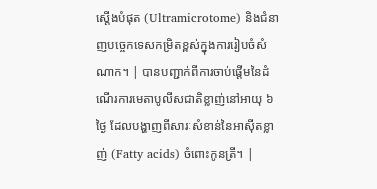ស្តើងបំផុត (Ultramicrotome) និងជំនាញបច្ចេកទេសកម្រិតខ្ពស់ក្នុងការរៀបចំសំណាក។ | បានបញ្ជាក់ពីការចាប់ផ្តើមនៃដំណើរការមេតាបូលីសជាតិខ្លាញ់នៅអាយុ ៦ ថ្ងៃ ដែលបង្ហាញពីសារៈសំខាន់នៃអាស៊ីតខ្លាញ់ (Fatty acids) ចំពោះកូនត្រី។ |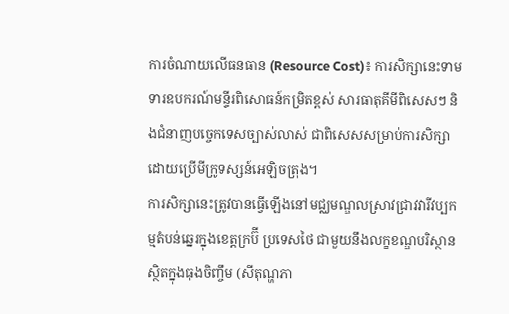ការចំណាយលើធនធាន (Resource Cost)៖ ការសិក្សានេះទាមទារឧបករណ៍មន្ទីរពិសោធន៍កម្រិតខ្ពស់ សារធាតុគីមីពិសេសៗ និងជំនាញបច្ចេកទេសច្បាស់លាស់ ជាពិសេសសម្រាប់ការសិក្សាដោយប្រើមីក្រូទស្សន៍អេឡិចត្រុង។
ការសិក្សានេះត្រូវបានធ្វើឡើងនៅមជ្ឈមណ្ឌលស្រាវជ្រាវវារីវប្បកម្មតំបន់ឆ្នេរក្នុងខេត្តក្រប៊ី ប្រទេសថៃ ជាមួយនឹងលក្ខខណ្ឌបរិស្ថានស្ថិតក្នុងធុងចិញ្ចឹម (សីតុណ្ហភា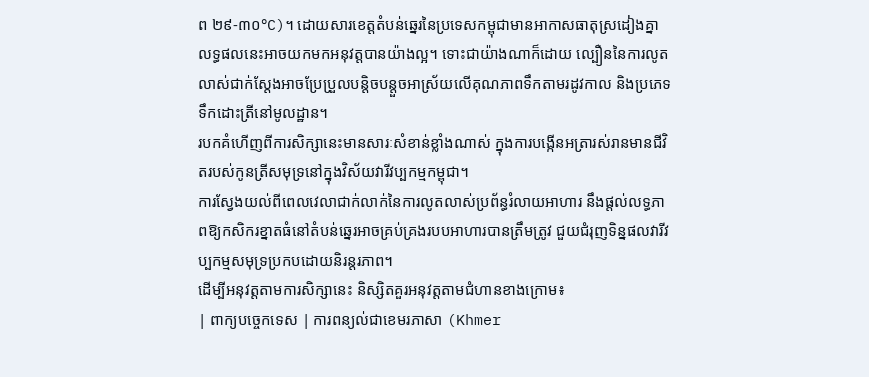ព ២៩-៣០°C)។ ដោយសារខេត្តតំបន់ឆ្នេរនៃប្រទេសកម្ពុជាមានអាកាសធាតុស្រដៀងគ្នា លទ្ធផលនេះអាចយកមកអនុវត្តបានយ៉ាងល្អ។ ទោះជាយ៉ាងណាក៏ដោយ ល្បឿននៃការលូតលាស់ជាក់ស្តែងអាចប្រែប្រួលបន្តិចបន្តួចអាស្រ័យលើគុណភាពទឹកតាមរដូវកាល និងប្រភេទទឹកដោះត្រីនៅមូលដ្ឋាន។
របកគំហើញពីការសិក្សានេះមានសារៈសំខាន់ខ្លាំងណាស់ ក្នុងការបង្កើនអត្រារស់រានមានជីវិតរបស់កូនត្រីសមុទ្រនៅក្នុងវិស័យវារីវប្បកម្មកម្ពុជា។
ការស្វែងយល់ពីពេលវេលាជាក់លាក់នៃការលូតលាស់ប្រព័ន្ធរំលាយអាហារ នឹងផ្តល់លទ្ធភាពឱ្យកសិករខ្នាតធំនៅតំបន់ឆ្នេរអាចគ្រប់គ្រងរបបអាហារបានត្រឹមត្រូវ ជួយជំរុញទិន្នផលវារីវប្បកម្មសមុទ្រប្រកបដោយនិរន្តរភាព។
ដើម្បីអនុវត្តតាមការសិក្សានេះ និស្សិតគួរអនុវត្តតាមជំហានខាងក្រោម៖
| ពាក្យបច្ចេកទេស | ការពន្យល់ជាខេមរភាសា (Khmer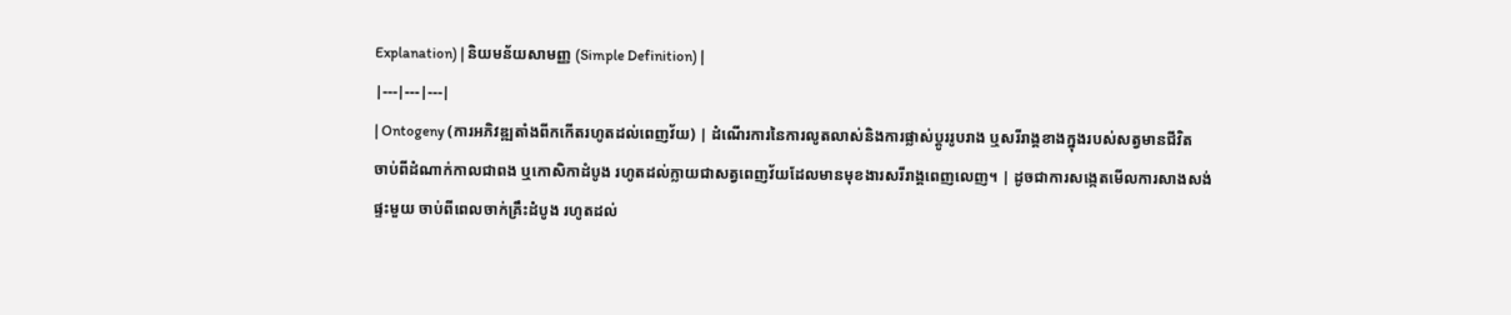Explanation) | និយមន័យសាមញ្ញ (Simple Definition) |
|---|---|---|
| Ontogeny (ការអភិវឌ្ឍតាំងពីកកើតរហូតដល់ពេញវ័យ) | ដំណើរការនៃការលូតលាស់និងការផ្លាស់ប្តូររូបរាង ឬសរីរាង្គខាងក្នុងរបស់សត្វមានជីវិត ចាប់ពីដំណាក់កាលជាពង ឬកោសិកាដំបូង រហូតដល់ក្លាយជាសត្វពេញវ័យដែលមានមុខងារសរីរាង្គពេញលេញ។ | ដូចជាការសង្កេតមើលការសាងសង់ផ្ទះមួយ ចាប់ពីពេលចាក់គ្រឹះដំបូង រហូតដល់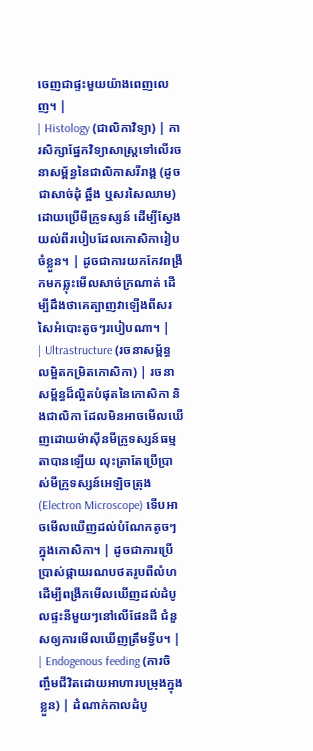ចេញជាផ្ទះមួយយ៉ាងពេញលេញ។ |
| Histology (ជាលិកាវិទ្យា) | ការសិក្សាផ្នែកវិទ្យាសាស្ត្រទៅលើរចនាសម្ព័ន្ធនៃជាលិកាសរីរាង្គ (ដូចជាសាច់ដុំ ឆ្អឹង ឬសរសៃឈាម) ដោយប្រើមីក្រូទស្សន៍ ដើម្បីស្វែងយល់ពីរបៀបដែលកោសិការៀបចំខ្លួន។ | ដូចជាការយកកែវពង្រីកមកឆ្លុះមើលសាច់ក្រណាត់ ដើម្បីដឹងថាគេត្បាញវាឡើងពីសរសៃអំបោះតូចៗរបៀបណា។ |
| Ultrastructure (រចនាសម្ព័ន្ធលម្អិតកម្រិតកោសិកា) | រចនាសម្ព័ន្ធដ៏ល្អិតបំផុតនៃកោសិកា និងជាលិកា ដែលមិនអាចមើលឃើញដោយម៉ាស៊ីនមីក្រូទស្សន៍ធម្មតាបានឡើយ លុះត្រាតែប្រើប្រាស់មីក្រូទស្សន៍អេឡិចត្រុង (Electron Microscope) ទើបអាចមើលឃើញដល់បំណែកតូចៗក្នុងកោសិកា។ | ដូចជាការប្រើប្រាស់ផ្កាយរណបថតរូបពីលំហ ដើម្បីពង្រីកមើលឃើញដល់ដំបូលផ្ទះនីមួយៗនៅលើផែនដី ជំនួសឲ្យការមើលឃើញត្រឹមទ្វីប។ |
| Endogenous feeding (ការចិញ្ចឹមជីវិតដោយអាហារបម្រុងក្នុងខ្លួន) | ដំណាក់កាលដំបូ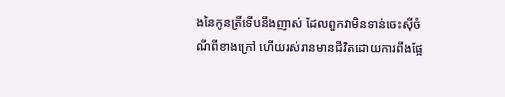ងនៃកូនត្រីទើបនឹងញាស់ ដែលពួកវាមិនទាន់ចេះស៊ីចំណីពីខាងក្រៅ ហើយរស់រានមានជីវិតដោយការពឹងផ្អែ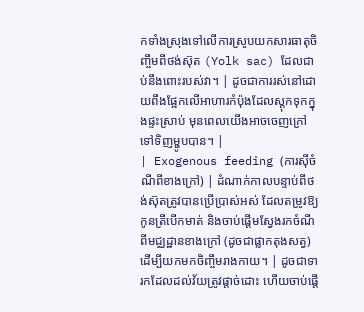កទាំងស្រុងទៅលើការស្រូបយកសារធាតុចិញ្ចឹមពីថង់ស៊ុត (Yolk sac) ដែលជាប់នឹងពោះរបស់វា។ | ដូចជាការរស់នៅដោយពឹងផ្អែកលើអាហារកំប៉ុងដែលស្តុកទុកក្នុងផ្ទះស្រាប់ មុនពេលយើងអាចចេញក្រៅទៅទិញម្ហូបបាន។ |
| Exogenous feeding (ការស៊ីចំណីពីខាងក្រៅ) | ដំណាក់កាលបន្ទាប់ពីថង់ស៊ុតត្រូវបានប្រើប្រាស់អស់ ដែលតម្រូវឱ្យកូនត្រីបើកមាត់ និងចាប់ផ្តើមស្វែងរកចំណីពីមជ្ឈដ្ឋានខាងក្រៅ (ដូចជាផ្លាកតុងសត្វ) ដើម្បីយកមកចិញ្ចឹមរាងកាយ។ | ដូចជាទារកដែលដល់វ័យត្រូវផ្តាច់ដោះ ហើយចាប់ផ្តើ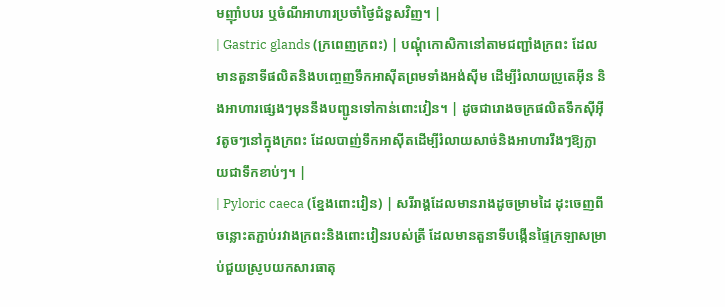មញ៉ាំបបរ ឬចំណីអាហារប្រចាំថ្ងៃជំនួសវិញ។ |
| Gastric glands (ក្រពេញក្រពះ) | បណ្តុំកោសិកានៅតាមជញ្ជាំងក្រពះ ដែលមានតួនាទីផលិតនិងបញ្ចេញទឹកអាស៊ីតព្រមទាំងអង់ស៊ីម ដើម្បីរំលាយប្រូតេអ៊ីន និងអាហារផ្សេងៗមុននឹងបញ្ជូនទៅកាន់ពោះវៀន។ | ដូចជារោងចក្រផលិតទឹកស៊ីអ៊ីវតូចៗនៅក្នុងក្រពះ ដែលបាញ់ទឹកអាស៊ីតដើម្បីរំលាយសាច់និងអាហាររឹងៗឱ្យក្លាយជាទឹកខាប់ៗ។ |
| Pyloric caeca (ខ្នែងពោះវៀន) | សរីរាង្គដែលមានរាងដូចម្រាមដៃ ដុះចេញពីចន្លោះតភ្ជាប់រវាងក្រពះនិងពោះវៀនរបស់ត្រី ដែលមានតួនាទីបង្កើនផ្ទៃក្រឡាសម្រាប់ជួយស្រូបយកសារធាតុ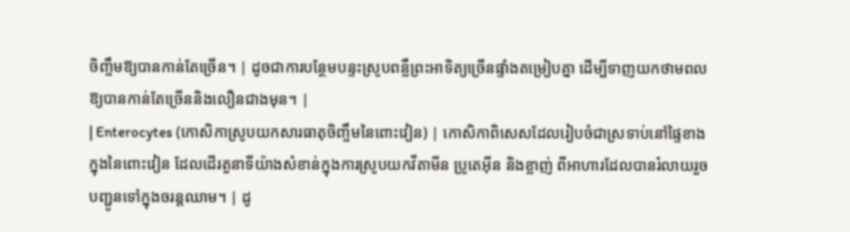ចិញ្ចឹមឱ្យបានកាន់តែច្រើន។ | ដូចជាការបន្ថែមបន្ទះស្រូបពន្លឺព្រះអាទិត្យច្រើនផ្ទាំងតម្រៀបគ្នា ដើម្បីទាញយកថាមពលឱ្យបានកាន់តែច្រើននិងលឿនជាងមុន។ |
| Enterocytes (កោសិកាស្រូបយកសារធាតុចិញ្ចឹមនៃពោះវៀន) | កោសិកាពិសេសដែលរៀបចំជាស្រទាប់នៅផ្ទៃខាងក្នុងនៃពោះវៀន ដែលដើរតួនាទីយ៉ាងសំខាន់ក្នុងការស្រូបយកវីតាមីន ប្រូតេអ៊ីន និងខ្លាញ់ ពីអាហារដែលបានរំលាយរួច បញ្ជូនទៅក្នុងចរន្តឈាម។ | ដូ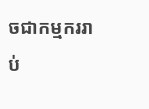ចជាកម្មកររាប់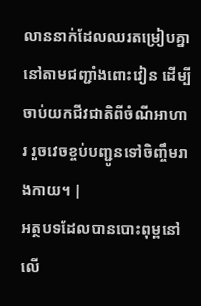លាននាក់ដែលឈរតម្រៀបគ្នានៅតាមជញ្ជាំងពោះវៀន ដើម្បីចាប់យកជីវជាតិពីចំណីអាហារ រួចវេចខ្ចប់បញ្ជូនទៅចិញ្ចឹមរាងកាយ។ |
អត្ថបទដែលបានបោះពុម្ពនៅលើ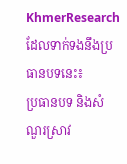KhmerResearch ដែលទាក់ទងនឹងប្រធានបទនេះ៖
ប្រធានបទ និងសំណួរស្រាវ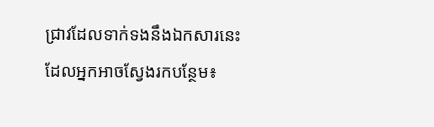ជ្រាវដែលទាក់ទងនឹងឯកសារនេះ ដែលអ្នកអាចស្វែងរកបន្ថែម៖